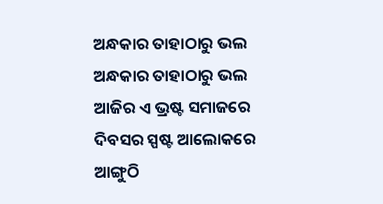ଅନ୍ଧକାର ତାହାଠାରୁ ଭଲ
ଅନ୍ଧକାର ତାହାଠାରୁ ଭଲ
ଆଜିର ଏ ଭ୍ରଷ୍ଟ ସମାଜରେ
ଦିବସର ସ୍ପଷ୍ଟ ଆଲୋକରେ
ଆଙ୍ଗୁଠି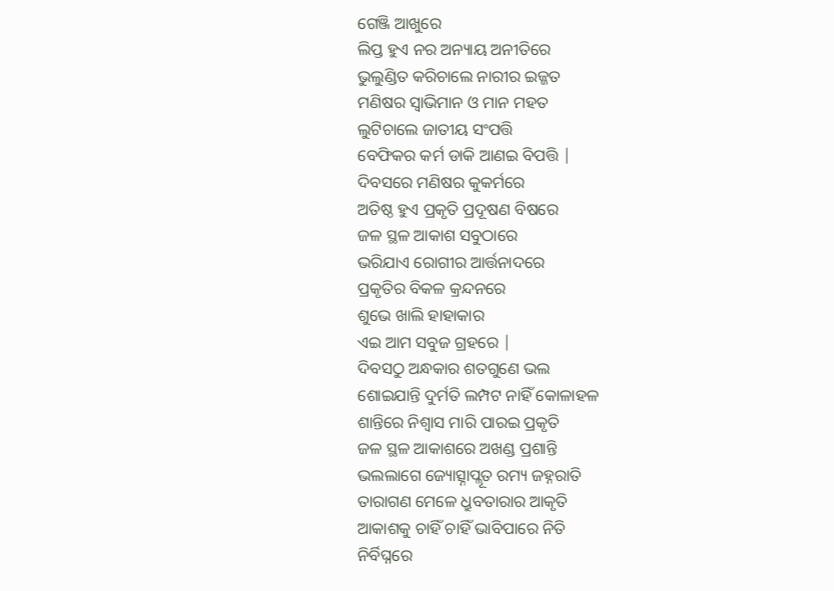ଗେଞ୍ଜି ଆଖୁରେ
ଲିପ୍ତ ହୁଏ ନର ଅନ୍ୟାୟ ଅନୀତିରେ
ଭୁଲୁଣ୍ଡିତ କରିଚାଲେ ନାରୀର ଇଜ୍ଜତ
ମଣିଷର ସ୍ବାଭିମାନ ଓ ମାନ ମହତ
ଲୁଟିଚାଲେ ଜାତୀୟ ସଂପତ୍ତି
ବେଫିକର କର୍ମ ଡାକି ଆଣଇ ବିପତ୍ତି |
ଦିବସରେ ମଣିଷର କୁକର୍ମରେ
ଅତିଷ୍ଠ ହୁଏ ପ୍ରକୃତି ପ୍ରଦୂଷଣ ବିଷରେ
ଜଳ ସ୍ଥଳ ଆକାଶ ସବୁଠାରେ
ଭରିଯାଏ ରୋଗୀର ଆର୍ତ୍ତନାଦରେ
ପ୍ରକୃତିର ବିକଳ କ୍ରନ୍ଦନରେ
ଶୁଭେ ଖାଲି ହାହାକାର
ଏଇ ଆମ ସବୁଜ ଗ୍ରହରେ |
ଦିବସଠୁ ଅନ୍ଧକାର ଶତଗୁଣେ ଭଲ
ଶୋଇଯାନ୍ତି ଦୁର୍ମତି ଲମ୍ପଟ ନାହିଁ କୋଳାହଳ
ଶାନ୍ତିରେ ନିଶ୍ୱାସ ମାରି ପାରଇ ପ୍ରକୃତି
ଜଳ ସ୍ଥଳ ଆକାଶରେ ଅଖଣ୍ଡ ପ୍ରଶାନ୍ତି
ଭଲଲାଗେ ଜ୍ୟୋତ୍ସ୍ନାପ୍ଲୂତ ରମ୍ୟ ଜହ୍ନରାତି
ତାରାଗଣ ମେଳେ ଧ୍ରୁବତାରାର ଆକୃତି
ଆକାଶକୁ ଚାହିଁ ଚାହିଁ ଭାବିପାରେ ନିତି
ନିର୍ବିଘ୍ନରେ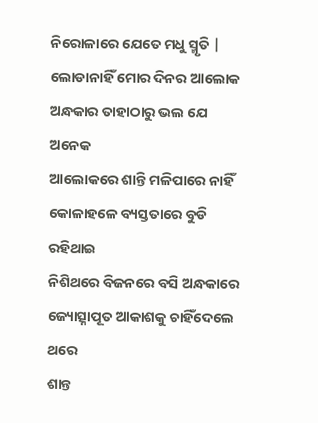ନିରୋଳାରେ ଯେତେ ମଧୁ ସ୍ମୃତି |
ଲୋଡାନାହିଁ ମୋର ଦିନର ଆଲୋକ
ଅନ୍ଧକାର ତାହାଠାରୁ ଭଲ ଯେ ଅନେକ
ଆଲୋକରେ ଶାନ୍ତି ମଳିପାରେ ନାହିଁ
କୋଳାହଳେ ବ୍ୟସ୍ତତାରେ ବୁଡି ରହିଥାଇ
ନିଶିଥରେ ବିଜନରେ ବସି ଅନ୍ଧକାରେ
ଜ୍ୟୋତ୍ସ୍ନାପୂତ ଆକାଶକୁ ଚାହିଁଦେଲେ ଥରେ
ଶାନ୍ତ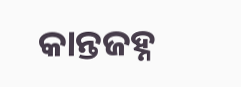କାନ୍ତଜହ୍ନ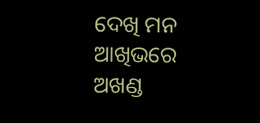ଦେଖି ମନ ଆଖିଭରେ
ଅଖଣ୍ଡ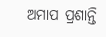ଅମାପ ପ୍ରଶାନ୍ତି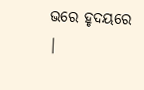ଭରେ ହୃଦୟରେ |